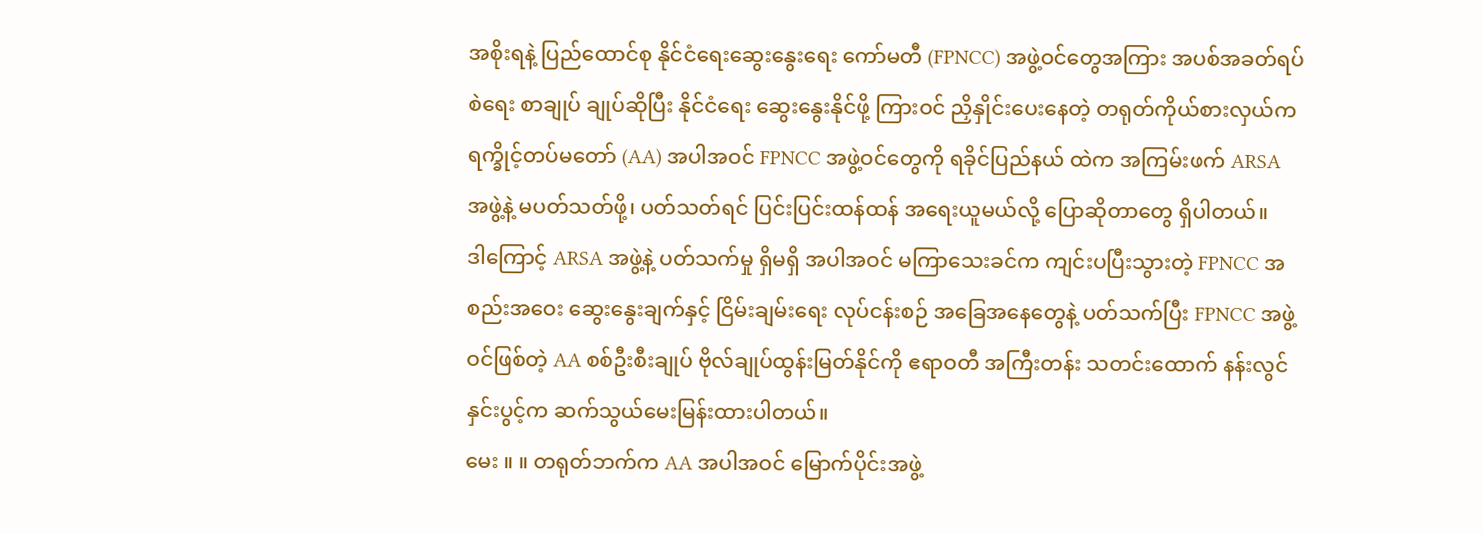အစိုးရနဲ့ ပြည်ထောင်စု နိုင်ငံရေးဆွေးနွေးရေး ကော်မတီ (FPNCC) အဖွဲ့ဝင်တွေအကြား အပစ်အခတ်ရပ်စဲရေး စာချုပ် ချုပ်ဆိုပြီး နိုင်ငံရေး ဆွေးနွေးနိုင်ဖို့ ကြားဝင် ညှိနှိုင်းပေးနေတဲ့ တရုတ်ကိုယ်စားလှယ်က ရက္ခိုင့်တပ်မတော် (AA) အပါအဝင် FPNCC အဖွဲ့ဝင်တွေကို ရခိုင်ပြည်နယ် ထဲက အကြမ်းဖက် ARSA အဖွဲ့နဲ့ မပတ်သတ်ဖို့၊ ပတ်သတ်ရင် ပြင်းပြင်းထန်ထန် အရေးယူမယ်လို့ ပြောဆိုတာတွေ ရှိပါတယ်။
ဒါကြောင့် ARSA အဖွဲ့နဲ့ ပတ်သက်မှု ရှိမရှိ အပါအဝင် မကြာသေးခင်က ကျင်းပပြီးသွားတဲ့ FPNCC အစည်းအဝေး ဆွေးနွေးချက်နှင့် ငြိမ်းချမ်းရေး လုပ်ငန်းစဉ် အခြေအနေတွေနဲ့ ပတ်သက်ပြီး FPNCC အဖွဲ့ဝင်ဖြစ်တဲ့ AA စစ်ဦးစီးချုပ် ဗိုလ်ချုပ်ထွန်းမြတ်နိုင်ကို ဧရာဝတီ အကြီးတန်း သတင်းထောက် နန်းလွင်နှင်းပွင့်က ဆက်သွယ်မေးမြန်းထားပါတယ်။
မေး ။ ။ တရုတ်ဘက်က AA အပါအဝင် မြောက်ပိုင်းအဖွဲ့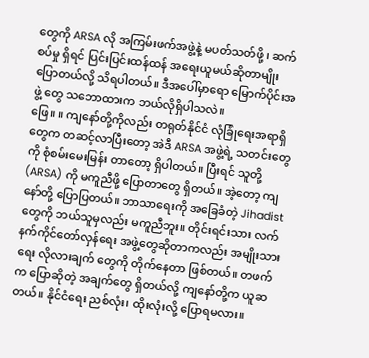တွေကို ARSA လို အကြမ်းဖက်အဖွဲ့နဲ့ မပတ်သတ်ဖို့ ၊ ဆက်စပ်မှု ရှိရင် ပြင်းပြင်းထန်ထန် အရေးယူမယ်ဆိုတာမျိုး ပြောတယ်လို့ သိရပါတယ်။ ဒီအပေါ်မှာရော မြောက်ပိုင်းအဖွဲ့ တွေ သဘောထားက ဘယ်လိုရှိပါသလဲ။
ဖြေ။ ။ ကျနော်တို့ကိုလည်း တရုတ်နိုင်ငံ လုံခြုံရေးအရာရှိတွေက တဆင့်လာပြီးတော့ အဲဒီ ARSA အဖွဲ့ရဲ့ သတင်းတွေကို စုံစမ်းမေးမြန်း တာတော့ ရှိပါတယ်။ ပြီးရင် သူတို့ (ARSA) ကို မကူညီဖို့ ပြောတာတွေ ရှိတယ်။ အဲ့တော့ ကျနော်တို့ ပြောပြတယ်။ ဘာသာရေးကို အခြေခံတဲ့ Jihadist တွေကို ဘယ်သူမှလည်း မကူညီဘူး။ တိုင်းရင်းသား လက်နက်ကိုင်တော်လှန်ရေး အဖွဲ့တွေဆိုတာကလည်း အမျိုးသားရေး လိုလားချက် တွေကို တိုက်နေတာ ဖြစ်တယ်။ တဖက်က ပြောဆိုတဲ့ အချက်တွေ ရှိတယ်လို့ ကျနော်တို့က ယူဆတယ်။ နိုင်ငံရေး ညစ်လုံး၊ ထိုးလုံးလို့ ပြောရမလား။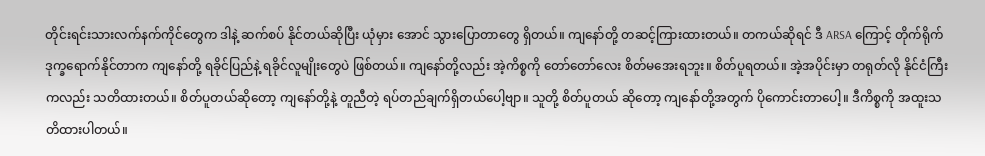တိုင်းရင်းသားလက်နက်ကိုင်တွေက ဒါနဲ့ ဆက်စပ် နိုင်တယ်ဆိုပြီး ယုံမှား အောင် သွားပြောတာတွေ ရှိတယ်။ ကျနော်တို့ တဆင့်ကြားထားတယ်။ တကယ်ဆိုရင် ဒီ ARSA ကြောင့် တိုက်ရိုက် ဒုက္ခရောက်နိုင်တာက ကျနော်တို့ ရခိုင်ပြည်နဲ့ ရခိုင်လူမျိုးတွေပဲ ဖြစ်တယ်။ ကျနော်တို့လည်း အဲ့ကိစ္စကို တော်တော်လေး စိတ်မအေးရဘူး။ စိတ်ပူရတယ်။ အဲ့အပိုင်းမှာ တရုတ်လို နိုင်ငံကြီးကလည်း သတိထားတယ်။ စိတ်ပူတယ်ဆိုတော့ ကျနော်တို့နဲ့ တူညီတဲ့ ရပ်တည်ချက်ရှိတယ်ပေါ့ဗျာ။ သူတို့ စိတ်ပူတယ် ဆိုတော့ ကျနော်တို့အတွက် ပိုကောင်းတာပေါ့။ ဒီကိစ္စကို အထူးသတိထားပါတယ်။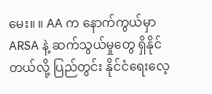မေး။ ။ AA က နောက်ကွယ်မှာ ARSA နဲ့ ဆက်သွယ်မှုတွေ ရှိနိုင်တယ်လို့ ပြည်တွင်း နိုင်ငံရေးလေ့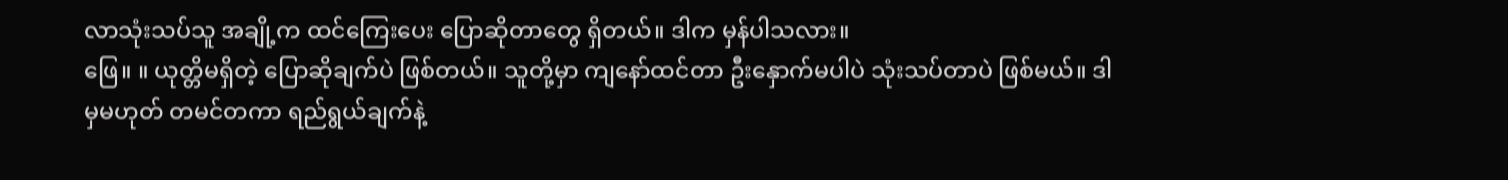လာသုံးသပ်သူ အချို့က ထင်ကြေးပေး ပြောဆိုတာတွေ ရှိတယ်။ ဒါက မှန်ပါသလား။
ဖြေ။ ။ ယုတ္တိမရှိတဲ့ ပြောဆိုချက်ပဲ ဖြစ်တယ်။ သူတို့မှာ ကျနော်ထင်တာ ဦးနှောက်မပါပဲ သုံးသပ်တာပဲ ဖြစ်မယ်။ ဒါမှမဟုတ် တမင်တကာ ရည်ရွယ်ချက်နဲ့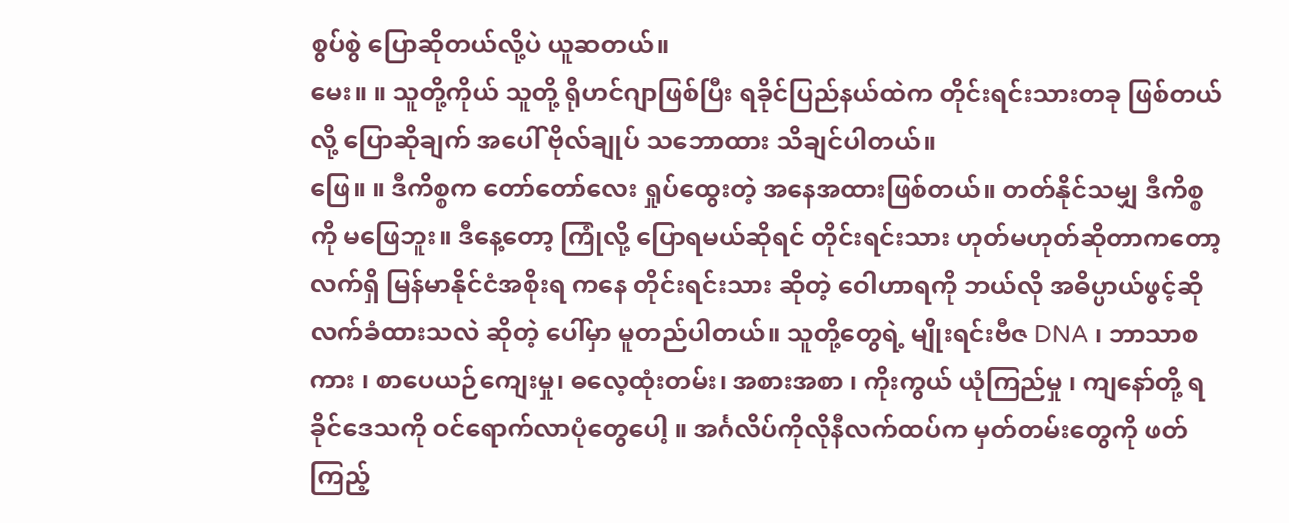စွပ်စွဲ ပြောဆိုတယ်လို့ပဲ ယူဆတယ်။
မေး။ ။ သူတို့ကိုယ် သူတို့ ရိုဟင်ဂျာဖြစ်ပြီး ရခိုင်ပြည်နယ်ထဲက တိုင်းရင်းသားတခု ဖြစ်တယ်လို့ ပြောဆိုချက် အပေါ် ဗိုလ်ချုပ် သဘောထား သိချင်ပါတယ်။
ဖြေ။ ။ ဒီကိစ္စက တော်တော်လေး ရှုပ်ထွေးတဲ့ အနေအထားဖြစ်တယ်။ တတ်နိုင်သမျှ ဒီကိစ္စကို မဖြေဘူး။ ဒီနေ့တော့ ကြုံလို့ ပြောရမယ်ဆိုရင် တိုင်းရင်းသား ဟုတ်မဟုတ်ဆိုတာကတော့ လက်ရှိ မြန်မာနိုင်ငံအစိုးရ ကနေ တိုင်းရင်းသား ဆိုတဲ့ ဝေါဟာရကို ဘယ်လို အဓိပ္ပာယ်ဖွင့်ဆို လက်ခံထားသလဲ ဆိုတဲ့ ပေါ်မှာ မူတည်ပါတယ်။ သူတို့တွေရဲ့ မျိုးရင်းဗီဇ DNA ၊ ဘာသာစကား ၊ စာပေယဉ်ကျေးမှု၊ ဓလေ့ထုံးတမ်း၊ အစားအစာ ၊ ကိုးကွယ် ယုံကြည်မှု ၊ ကျနော်တို့ ရခိုင်ဒေသကို ဝင်ရောက်လာပုံတွေပေါ့ ။ အင်္ဂလိပ်ကိုလိုနီလက်ထပ်က မှတ်တမ်းတွေကို ဖတ်ကြည့်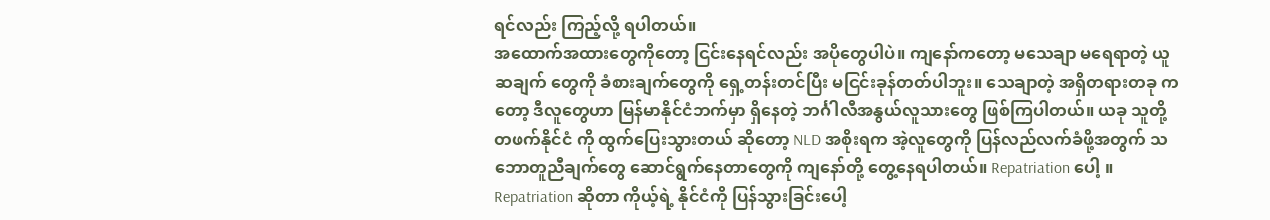ရင်လည်း ကြည့်လို့ ရပါတယ်။
အထောက်အထားတွေကိုတော့ ငြင်းနေရင်လည်း အပိုတွေပါပဲ။ ကျနော်ကတော့ မသေချာ မရေရာတဲ့ ယူဆချက် တွေကို ခံစားချက်တွေကို ရှေ့တန်းတင်ပြီး မငြင်းခုန်တတ်ပါဘူး။ သေချာတဲ့ အရှိတရားတခု ကတော့ ဒီလူတွေဟာ မြန်မာနိုင်ငံဘက်မှာ ရှိနေတဲ့ ဘင်္ဂါလီအနွယ်လူသားတွေ ဖြစ်ကြပါတယ်။ ယခု သူတို့ တဖက်နိုင်ငံ ကို ထွက်ပြေးသွားတယ် ဆိုတော့ NLD အစိုးရက အဲ့လူတွေကို ပြန်လည်လက်ခံဖို့အတွက် သဘောတူညီချက်တွေ ဆောင်ရွက်နေတာတွေကို ကျနော်တို့ တွေ့နေရပါတယ်။ Repatriation ပေါ့ ။ Repatriation ဆိုတာ ကိုယ့်ရဲ့ နိုင်ငံကို ပြန်သွားခြင်းပေါ့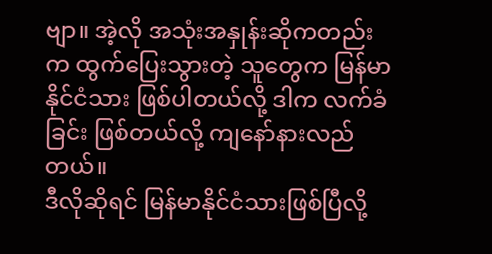ဗျာ။ အဲ့လို အသုံးအနှုန်းဆိုကတည်းက ထွက်ပြေးသွားတဲ့ သူတွေက မြန်မာ နိုင်ငံသား ဖြစ်ပါတယ်လို့ ဒါက လက်ခံခြင်း ဖြစ်တယ်လို့ ကျနော်နားလည်တယ်။
ဒီလိုဆိုရင် မြန်မာနိုင်ငံသားဖြစ်ပြီလို့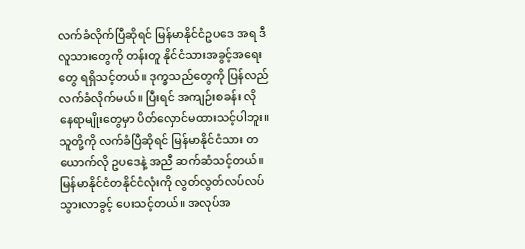လက်ခံလိုက်ပြီဆိုရင် မြန်မာနိုင်ငံဥပဒေ အရ ဒီလူသားတွေကို တန်းတူ နိုင်ငံသားအခွင့်အရေးတွေ ရရှိသင့်တယ်။ ဒုက္ခသည်တွေကို ပြန်လည်လက်ခံလိုက်မယ်။ ပြီးရင် အကျဉ်းစခန်း လို နေရာမျိုးတွေမှာ ပိတ်လှောင်မထားသင့်ပါဘူး။ သူတို့ကို လက်ခံပြီဆိုရင် မြန်မာနိုင်ငံသား တယောက်လို ဥပဒေနဲ့ အညီ ဆက်ဆံသင့်တယ်။ မြန်မာနိုင်ငံတနိုင်ငံလုံးကို လွတ်လွတ်လပ်လပ် သွားလာခွင့် ပေးသင့်တယ်။ အလုပ်အ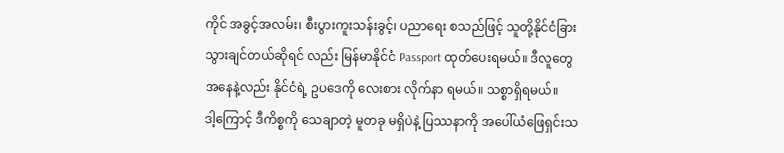ကိုင် အခွင့်အလမ်း၊ စီးပွားကူးသန်းခွင့်၊ ပညာရေး စသည်ဖြင့် သူတို့နိုင်ငံခြား သွားချင်တယ်ဆိုရင် လည်း မြန်မာနိုင်ငံ Passport ထုတ်ပေးရမယ်။ ဒီလူတွေ အနေနဲ့လည်း နိုင်ငံရဲ့ ဥပဒေကို လေးစား လိုက်နာ ရမယ်။ သစ္စာရှိရမယ်။
ဒါ့ကြောင့် ဒီကိစ္စကို သေချာတဲ့ မူတခု မရှိပဲနဲ့ ပြဿနာကို အပေါ်ယံဖြေရှင်းသ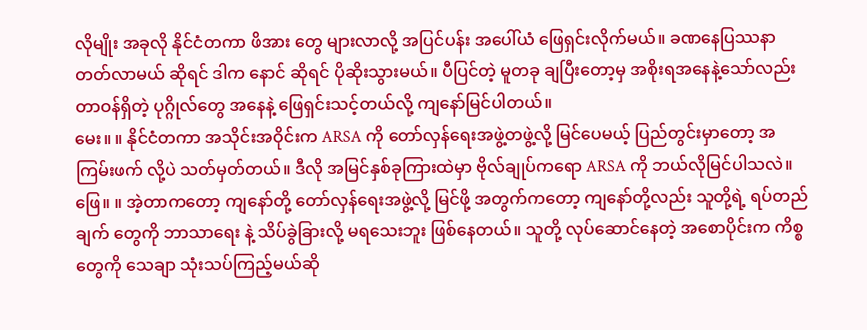လိုမျိုး အခုလို နိုင်ငံတကာ ဖိအား တွေ များလာလို့ အပြင်ပန်း အပေါ်ယံ ဖြေရှင်းလိုက်မယ်။ ခဏနေပြဿနာ တတ်လာမယ် ဆိုရင် ဒါက နောင် ဆိုရင် ပိုဆိုးသွားမယ်။ ပီပြင်တဲ့ မူတခု ချပြီးတော့မှ အစိုးရအနေနဲ့သော်လည်း တာဝန်ရှိတဲ့ ပုဂ္ဂိုလ်တွေ အနေနဲ့ ဖြေရှင်းသင့်တယ်လို့ ကျနော်မြင်ပါတယ်။
မေး။ ။ နိုင်ငံတကာ အသိုင်းအဝိုင်းက ARSA ကို တော်လှန်ရေးအဖွဲ့တဖွဲ့လို့ မြင်ပေမယ့် ပြည်တွင်းမှာတော့ အကြမ်းဖက် လို့ပဲ သတ်မှတ်တယ်။ ဒီလို အမြင်နှစ်ခုကြားထဲမှာ ဗိုလ်ချုပ်ကရော ARSA ကို ဘယ်လိုမြင်ပါသလဲ။
ဖြေ။ ။ အဲ့တာကတော့ ကျနော်တို့ တော်လှန်ရေးအဖွဲ့လို့ မြင်ဖို့ အတွက်ကတော့ ကျနော်တို့လည်း သူတို့ရဲ့ ရပ်တည် ချက် တွေကို ဘာသာရေး နဲ့ သိပ်ခွဲခြားလို့ မရသေးဘူး ဖြစ်နေတယ်။ သူတို့ လုပ်ဆောင်နေတဲ့ အစောပိုင်းက ကိစ္စတွေကို သေချာ သုံးသပ်ကြည့်မယ်ဆို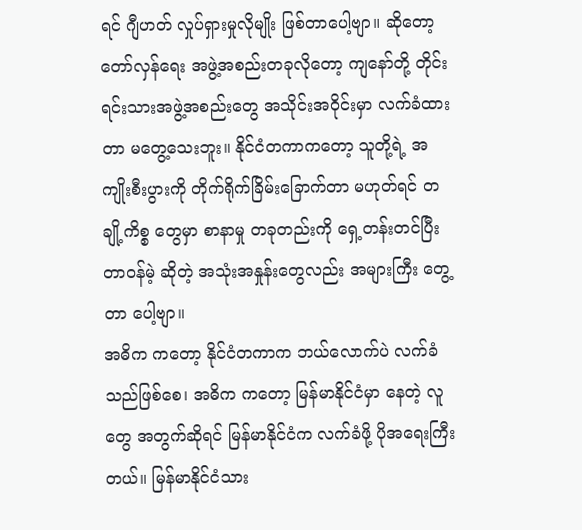ရင် ဂျီဟတ် လှုပ်ရှားမှုလိုမျိုး ဖြစ်တာပေါ့ဗျာ။ ဆိုတော့ တော်လှန်ရေး အဖွဲ့အစည်းတခုလိုတော့ ကျနော်တို့ တိုင်းရင်းသားအဖွဲ့အစည်းတွေ အသိုင်းအဝိုင်းမှာ လက်ခံထားတာ မတွေ့သေးဘူး။ နိုင်ငံတကာကတော့ သူတို့ရဲ့ အကျိုးစီးပွားကို တိုက်ရိုက်ခြိမ်းခြောက်တာ မဟုတ်ရင် တချို့ကိစ္စ တွေမှာ စာနာမှု တခုတည်းကို ရှေ့တန်းတင်ပြီး တာဝန်မဲ့ ဆိုတဲ့ အသုံးအနှုန်းတွေလည်း အများကြီး တွေ့တာ ပေါ့ဗျာ။
အဓိက ကတော့ နိုင်ငံတကာက ဘယ်လောက်ပဲ လက်ခံသည်ဖြစ်စေ၊ အဓိက ကတော့ မြန်မာနိုင်ငံမှာ နေတဲ့ လူတွေ အတွက်ဆိုရင် မြန်မာနိုင်ငံက လက်ခံဖို့ ပိုအရေးကြီးတယ်။ မြန်မာနိုင်ငံသား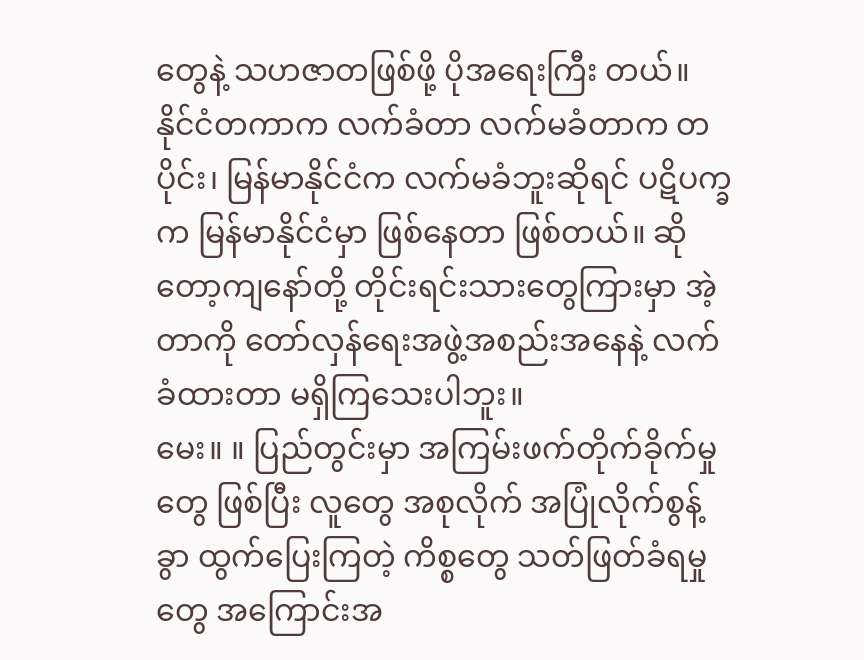တွေနဲ့ သဟဇာတဖြစ်ဖို့ ပိုအရေးကြီး တယ်။ နိုင်ငံတကာက လက်ခံတာ လက်မခံတာက တပိုင်း၊ မြန်မာနိုင်ငံက လက်မခံဘူးဆိုရင် ပဋိပက္ခက မြန်မာနိုင်ငံမှာ ဖြစ်နေတာ ဖြစ်တယ်။ ဆိုတော့ကျနော်တို့ တိုင်းရင်းသားတွေကြားမှာ အဲ့တာကို တော်လှန်ရေးအဖွဲ့အစည်းအနေနဲ့ လက်ခံထားတာ မရှိကြသေးပါဘူး။
မေး။ ။ ပြည်တွင်းမှာ အကြမ်းဖက်တိုက်ခိုက်မှုတွေ ဖြစ်ပြီး လူတွေ အစုလိုက် အပြုံလိုက်စွန့်ခွာ ထွက်ပြေးကြတဲ့ ကိစ္စတွေ သတ်ဖြတ်ခံရမှုတွေ အကြောင်းအ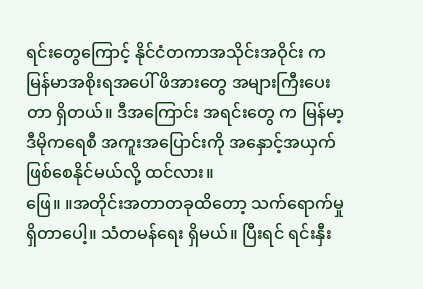ရင်းတွေကြောင့် နိုင်ငံတကာအသိုင်းအဝိုင်း က မြန်မာအစိုးရအပေါ် ဖိအားတွေ အများကြီးပေးတာ ရှိတယ်။ ဒီအကြောင်း အရင်းတွေ က မြန်မာ့ဒီမိုကရေစီ အကူးအပြောင်းကို အနှောင့်အယှက်ဖြစ်စေနိုင်မယ်လို့ ထင်လား။
ဖြေ။ ။အတိုင်းအတာတခုထိတော့ သက်ရောက်မှု ရှိတာပေါ့။ သံတမန်ရေး ရှိမယ်။ ပြီးရင် ရင်းနှီး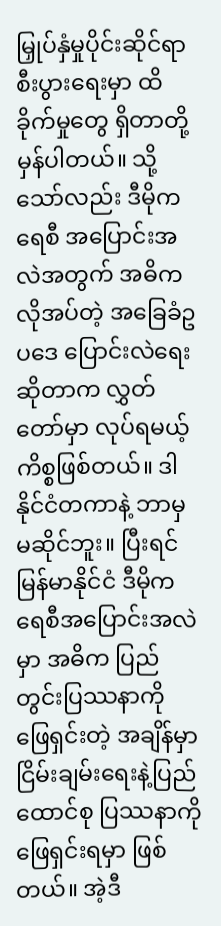မြှုပ်နှံမှုပိုင်းဆိုင်ရာ စီးပွားရေးမှာ ထိခိုက်မှုတွေ ရှိတာတို့ မှန်ပါတယ်။ သို့သော်လည်း ဒီမိုကရေစီ အပြောင်းအလဲအတွက် အဓိက လိုအပ်တဲ့ အခြေခံဥပဒေ ပြောင်းလဲရေး ဆိုတာက လွှတ်တော်မှာ လုပ်ရမယ့် ကိစ္စဖြစ်တယ်။ ဒါနိုင်ငံတကာနဲ့ ဘာမှ မဆိုင်ဘူး။ ပြီးရင် မြန်မာနိုင်ငံ ဒီမိုကရေစီအပြောင်းအလဲမှာ အဓိက ပြည်တွင်းပြဿနာကို ဖြေရှင်းတဲ့ အချိန်မှာ ငြိမ်းချမ်းရေးနဲ့ပြည်ထောင်စု ပြဿနာကို ဖြေရှင်းရမှာ ဖြစ်တယ်။ အဲ့ဒီ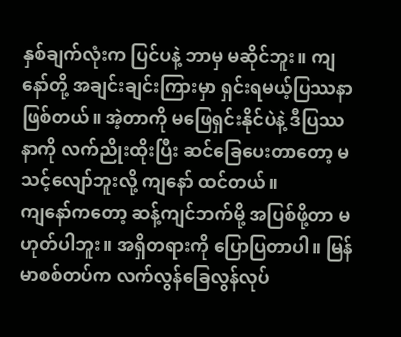နှစ်ချက်လုံးက ပြင်ပနဲ့ ဘာမှ မဆိုင်ဘူး။ ကျနော်တို့ အချင်းချင်းကြားမှာ ရှင်းရမယ့်ပြဿနာ ဖြစ်တယ်။ အဲ့တာကို မဖြေရှင်းနိုင်ပဲနဲ့ ဒီပြဿနာကို လက်ညိုးထိုးပြီး ဆင်ခြေပေးတာတော့ မသင့်လျော်ဘူးလို့ ကျနော် ထင်တယ်။
ကျနော်ကတော့ ဆန့်ကျင်ဘက်မို့ အပြစ်ဖို့တာ မဟုတ်ပါဘူး။ အရှိတရားကို ပြောပြတာပါ။ မြန်မာစစ်တပ်က လက်လွန်ခြေလွန်လုပ်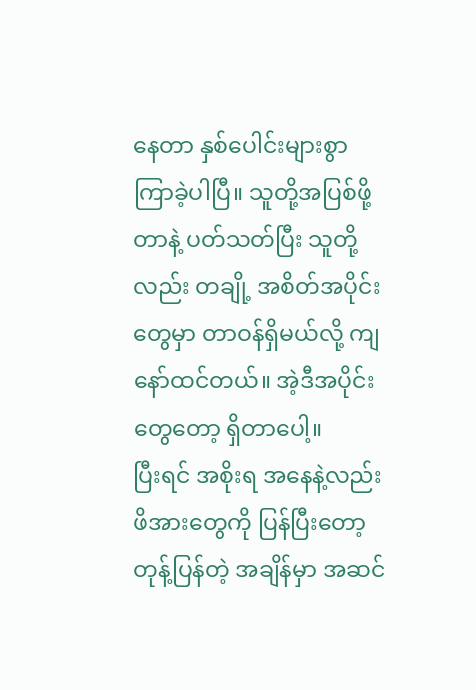နေတာ နှစ်ပေါင်းများစွာ ကြာခဲ့ပါပြီ။ သူတို့အပြစ်ဖို့တာနဲ့ ပတ်သတ်ပြီး သူတို့လည်း တချို့ အစိတ်အပိုင်းတွေမှာ တာဝန်ရှိမယ်လို့ ကျနော်ထင်တယ်။ အဲ့ဒီအပိုင်းတွေတော့ ရှိတာပေါ့။
ပြီးရင် အစိုးရ အနေနဲ့လည်း ဖိအားတွေကို ပြန်ပြီးတော့ တုန့်ပြန်တဲ့ အချိန်မှာ အဆင်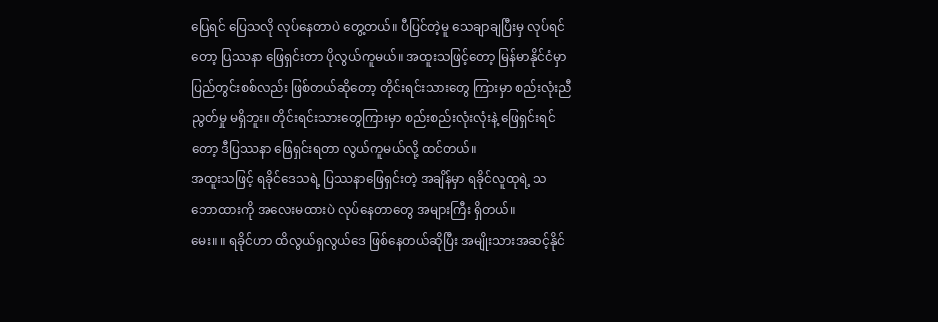ပြေရင် ပြေသလို လုပ်နေတာပဲ တွေ့တယ်။ ပီပြင်တဲ့မူ သေချာချပြီးမှ လုပ်ရင်တော့ ပြဿနာ ဖြေရှင်းတာ ပိုလွယ်ကူမယ်။ အထူးသဖြင့်တော့ မြန်မာနိုင်ငံမှာ ပြည်တွင်းစစ်လည်း ဖြစ်တယ်ဆိုတော့ တိုင်းရင်းသားတွေ ကြားမှာ စည်းလုံးညီညွတ်မှု မရှိဘူး။ တိုင်းရင်းသားတွေကြားမှာ စည်းစည်းလုံးလုံးနဲ့ ဖြေရှင်းရင်တော့ ဒီပြဿနာ ဖြေရှင်းရတာ လွယ်ကူမယ်လို့ ထင်တယ်။
အထူးသဖြင့် ရခိုင်ဒေသရဲ့ ပြဿနာဖြေရှင်းတဲ့ အချိန်မှာ ရခိုင်လူထုရဲ့ သဘောထားကို အလေးမထားပဲ လုပ်နေတာတွေ အများကြီး ရှိတယ်။
မေး။ ။ ရခိုင်ဟာ ထိလွယ်ရှလွယ်ဒေ ဖြစ်နေတယ်ဆိုပြီး အမျိုးသားအဆင့်နိုင်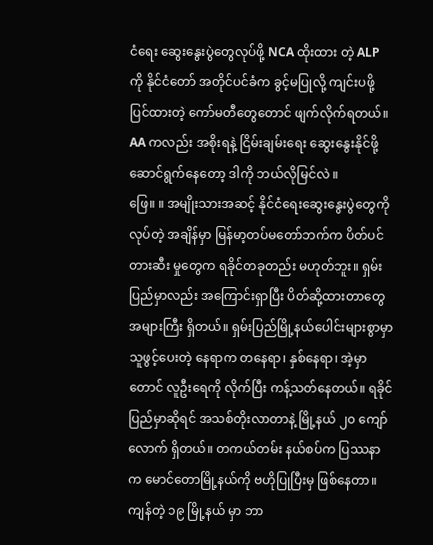ငံရေး ဆွေးနွေးပွဲတွေလုပ်ဖို့ NCA ထိုးထား တဲ့ ALP ကို နိုင်ငံတော် အတိုင်ပင်ခံက ခွင့်မပြုလို့ ကျင်းပဖို့ ပြင်ထားတဲ့ ကော်မတီတွေတောင် ဖျက်လိုက်ရတယ်။ AA ကလည်း အစိုးရနဲ့ ငြိမ်းချမ်းရေး ဆွေးနွေးနိုင်ဖို့ ဆောင်ရွက်နေတော့ ဒါကို ဘယ်လိုမြင်လဲ ။
ဖြေ။ ။ အမျိုးသားအဆင့် နိုင်ငံရေးဆွေးနွေးပွဲတွေကို လုပ်တဲ့ အချိန်မှာ မြန်မာ့တပ်မတော်ဘက်က ပိတ်ပင်တားဆီး မှုတွေက ရခိုင်တခုတည်း မဟုတ်ဘူး။ ရှမ်းပြည်မှာလည်း အကြောင်းရှာပြီး ပိတ်ဆို့ထားတာတွေ အများကြီး ရှိတယ်။ ရှမ်းပြည်မြို့နယ်ပေါင်းများစွာမှာ သူဖွင့်ပေးတဲ့ နေရာက တနေရာ၊ နှစ်နေရာ၊ အဲ့မှာတောင် လူဦးရေကို လိုက်ပြီး ကန့်သတ်နေတယ်။ ရခိုင်ပြည်မှာဆိုရင် အသစ်တိုးလာတာနဲ့ မြို့နယ် ၂၀ ကျော်လောက် ရှိတယ်။ တကယ်တမ်း နယ်စပ်က ပြဿနာက မောင်တောမြို့နယ်ကို ဗဟိုပြုပြီးမှ ဖြစ်နေတာ။ကျန်တဲ့ ၁၉ မြို့နယ် မှာ ဘာ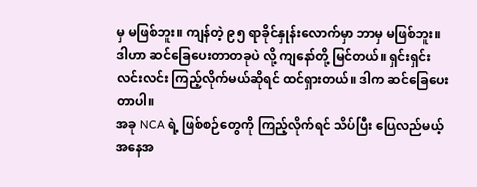မှ မဖြစ်ဘူး။ ကျန်တဲ့ ၉၅ ရာခိုင်နှုန်းလောက်မှာ ဘာမှ မဖြစ်ဘူး။ ဒါဟာ ဆင်ခြေပေးတာတခုပဲ လို့ ကျနော်တို့ မြင်တယ်။ ရှင်းရှင်းလင်းလင်း ကြည့်လိုက်မယ်ဆိုရင် ထင်ရှားတယ်။ ဒါက ဆင်ခြေပေးတာပါ။
အခု NCA ရဲ့ ဖြစ်စဉ်တွေကို ကြည့်လိုက်ရင် သိပ်ပြီး ပြေလည်မယ့် အနေအ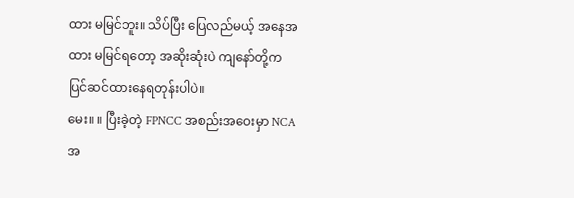ထား မမြင်ဘူး။ သိပ်ပြီး ပြေလည်မယ့် အနေအထား မမြင်ရတော့ အဆိုးဆုံးပဲ ကျနော်တို့က ပြင်ဆင်ထားနေရတုန်းပါပဲ။
မေး။ ။ ပြီးခဲ့တဲ့ FPNCC အစည်းအဝေးမှာ NCA အ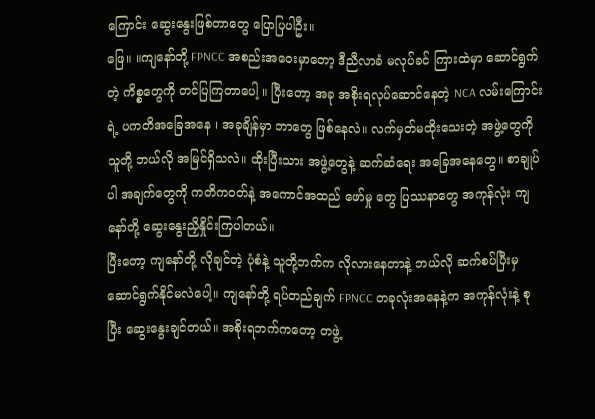ကြောင်း ဆွေးနွေးဖြစ်တာတွေ ပြောပြပါဦး။
ဖြေ။ ။ကျနော်တို့ FPNCC အစည်းအဝေးမှာတော့ ဒီညီလာခံ မလုပ်ခင် ကြားထဲမှာ ဆောင်ရွက်တဲ့ ကိစ္စတွေကို တင်ပြကြတာပေါ့ ။ ပြီးတော့ အခု အစိုးရလုပ်ဆောင်နေတဲ့ NCA လမ်းကြောင်းရဲ့ ပကတိအခြေအနေ ၊ အခုချိန်မှာ ဘာတွေ ဖြစ်နေလဲ။ လက်မှတ်မထိုးသေးတဲ့ အဖွဲ့တွေကို သူတို့ ဘယ်လို အမြင်ရှိသလဲ။ ထိုးပြီးသား အဖွဲ့တွေနဲ့ ဆက်ဆံရေး အခြေအနေတွေ။ စာချုပ်ပါ အချက်တွေကို ကတိကဝတ်နဲ့ အကောင်အထည် ဖော်မှု တွေ ပြဿနာတွေ အကုန်လုံး ကျနော်တို့ ဆွေးနွေးညှိနှိုင်းကြပါတယ်။
ပြီးတော့ ကျနော်တို့ လိုချင်တဲ့ ပုံစံနဲ့ သူတို့ဘက်က လိုလားနေတာနဲ့ ဘယ်လို ဆက်စပ်ပြီးမှ ဆောင်ရွက်နိုင်မလဲပေါ့။ ကျနော်တို့ ရပ်တည်ချက် FPNCC တခုလုံးအနေနဲ့က အကုန်လုံးနဲ့ စုပြီး ဆွေးနွေးချင်တယ်။ အစိုးရဘက်ကတော့ တဖွဲ့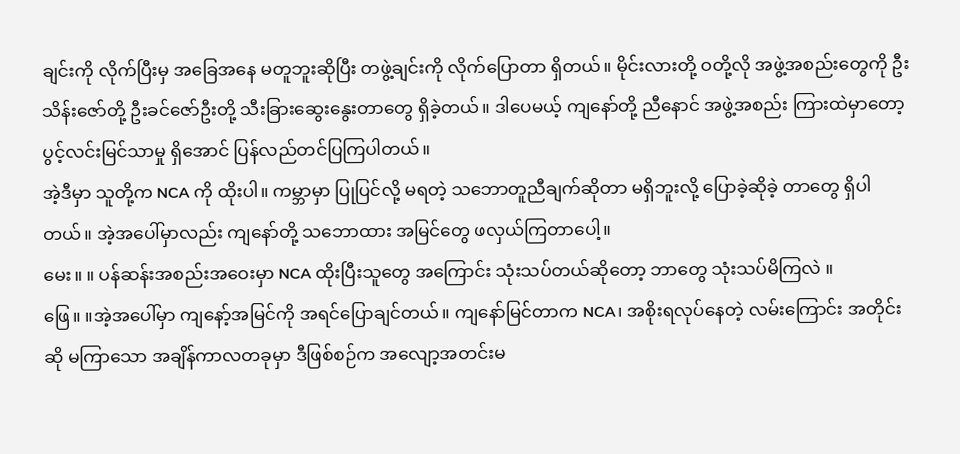ချင်းကို လိုက်ပြီးမှ အခြေအနေ မတူဘူးဆိုပြီး တဖွဲ့ချင်းကို လိုက်ပြောတာ ရှိတယ်။ မိုင်းလားတို့ ဝတို့လို အဖွဲ့အစည်းတွေကို ဦးသိန်းဇော်တို့ ဦးခင်ဇော်ဦးတို့ သီးခြားဆွေးနွေးတာတွေ ရှိခဲ့တယ်။ ဒါပေမယ့် ကျနော်တို့ ညီနောင် အဖွဲ့အစည်း ကြားထဲမှာတော့ ပွင့်လင်းမြင်သာမှု ရှိအောင် ပြန်လည်တင်ပြကြပါတယ်။
အဲ့ဒီမှာ သူတို့က NCA ကို ထိုးပါ။ ကမ္ဘာမှာ ပြုပြင်လို့ မရတဲ့ သဘောတူညီချက်ဆိုတာ မရှိဘူးလို့ ပြောခဲ့ဆိုခဲ့ တာတွေ ရှိပါတယ်။ အဲ့အပေါ်မှာလည်း ကျနော်တို့ သဘောထား အမြင်တွေ ဖလှယ်ကြတာပေါ့။
မေး။ ။ ပန်ဆန်းအစည်းအဝေးမှာ NCA ထိုးပြီးသူတွေ အကြောင်း သုံးသပ်တယ်ဆိုတော့ ဘာတွေ သုံးသပ်မိကြလဲ ။
ဖြေ။ ။အဲ့အပေါ်မှာ ကျနော့်အမြင်ကို အရင်ပြောချင်တယ်။ ကျနော်မြင်တာက NCA၊ အစိုးရလုပ်နေတဲ့ လမ်းကြောင်း အတိုင်းဆို မကြာသော အချိန်ကာလတခုမှာ ဒီဖြစ်စဉ်က အလျော့အတင်းမ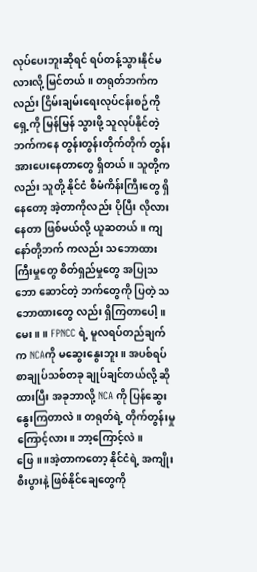လုပ်ပေးဘူးဆိုရင် ရပ်တန့်သွားနိုင်မလားလို့ မြင်တယ်။ တရုတ်ဘက်ကလည်း ငြိမ်းချမ်းရေးလုပ်ငန်းစဉ်ကို ရှေ့ကို မြန်မြန် သွားဖို့ သူလုပ်နိုင်တဲ့ ဘက်ကနေ တွန်းတွန်းတိုက်တိုက် တွန်းအားပေးနေတာတွေ ရှိတယ်။ သူတို့ကလည်း သူတို့ နိုင်ငံ စီမံကိန်းကြီးတွေ ရှိနေတော့ အဲ့တာကိုလည်း ပိုပြီး လိုလားနေတာ ဖြစ်မယ်လို့ ယူဆတယ်။ ကျနော်တို့ဘက် ကလည်း သဘောထားကြီးမှုတွေ စိတ်ရှည်မှုတွေ အပြုသဘော ဆောင်တဲ့ ဘက်တွေကို ပြတဲ့ သဘောထားတွေ လည်း ရှိကြတာပေါ့။
မေး။ ။ FPNCC ရဲ့ မူလရပ်တည်ချက်က NCAကို မဆွေးနွေးဘူး။ အပစ်ရပ်စာချုပ်သစ်တခု ချုပ်ချင်တယ်လို့ ဆိုထားပြီး အခုဘာလို့ NCA ကို ပြန်ဆွေးနွေးကြတာလဲ ။ တရုတ်ရဲ့ တိုက်တွန်းမှုကြောင့်လား။ ဘာ့ကြောင့်လဲ ။
ဖြေ။ ။အဲ့တာကတော့ နိုင်ငံရဲ့ အကျိုးစီးပွားနဲ့ ဖြစ်နိုင်ချေတွေကို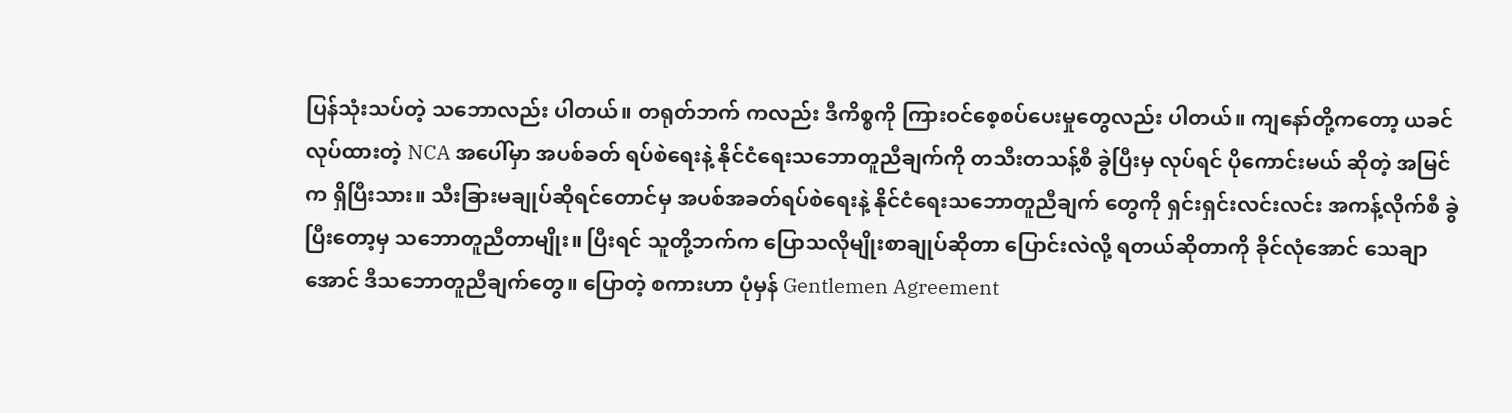ပြန်သုံးသပ်တဲ့ သဘောလည်း ပါတယ်။ တရုတ်ဘက် ကလည်း ဒီကိစ္စကို ကြားဝင်စေ့စပ်ပေးမှုတွေလည်း ပါတယ်။ ကျနော်တို့ကတော့ ယခင်လုပ်ထားတဲ့ NCA အပေါ်မှာ အပစ်ခတ် ရပ်စဲရေးနဲ့ နိုင်ငံရေးသဘောတူညီချက်ကို တသီးတသန့်စီ ခွဲပြီးမှ လုပ်ရင် ပိုကောင်းမယ် ဆိုတဲ့ အမြင်က ရှိပြီးသား။ သီးခြားမချုပ်ဆိုရင်တောင်မှ အပစ်အခတ်ရပ်စဲရေးနဲ့ နိုင်ငံရေးသဘောတူညီချက် တွေကို ရှင်းရှင်းလင်းလင်း အကန့်လိုက်စီ ခွဲပြီးတော့မှ သဘောတူညီတာမျိုး။ ပြီးရင် သူတို့ဘက်က ပြောသလိုမျိုးစာချုပ်ဆိုတာ ပြောင်းလဲလို့ ရတယ်ဆိုတာကို ခိုင်လုံအောင် သေချာအောင် ဒီသဘောတူညီချက်တွေ။ ပြောတဲ့ စကားဟာ ပုံမှန် Gentlemen Agreement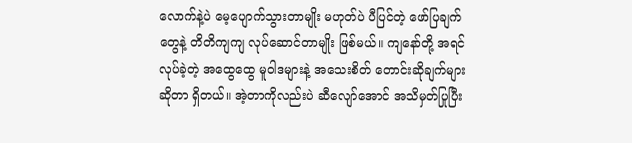လောက်နဲ့ပဲ မေ့ပျောက်သွားတာမျိုး မဟုတ်ပဲ ပီပြင်တဲ့ ဖော်ပြချက်တွေနဲ့ တိတိကျကျ လုပ်ဆောင်တာမျိုး ဖြစ်မယ်။ ကျနော်တို့ အရင်လုပ်ခဲ့တဲ့ အထွေထွေ မူဝါဒများနဲ့ အသေးစိတ် တောင်းဆိုချက်များဆိုတာ ရှိတယ်။ အဲ့တာကိုလည်းပဲ ဆီလျော်အောင် အသိမှတ်ပြုပြီး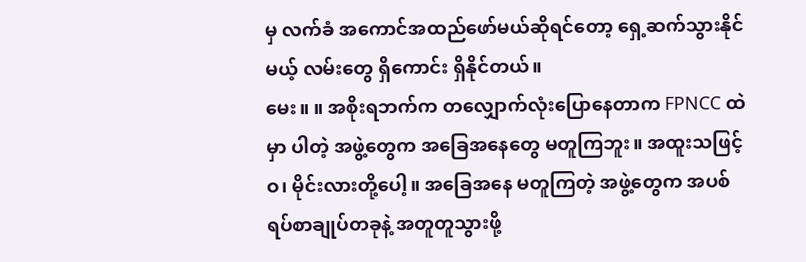မှ လက်ခံ အကောင်အထည်ဖော်မယ်ဆိုရင်တော့ ရှေ့ဆက်သွားနိုင်မယ့် လမ်းတွေ ရှိကောင်း ရှိနိုင်တယ်။
မေး။ ။ အစိုးရဘက်က တလျှောက်လုံးပြောနေတာက FPNCC ထဲမှာ ပါတဲ့ အဖွဲ့တွေက အခြေအနေတွေ မတူကြဘူး။ အထူးသဖြင့် ဝ၊ မိုင်းလားတို့ပေါ့။ အခြေအနေ မတူကြတဲ့ အဖွဲ့တွေက အပစ်ရပ်စာချုပ်တခုနဲ့ အတူတူသွားဖို့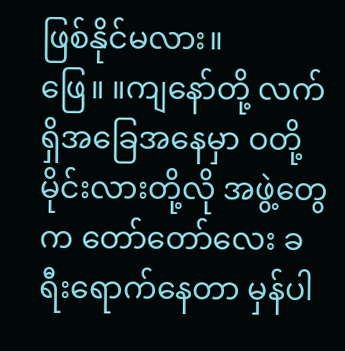ဖြစ်နိုင်မလား။
ဖြေ။ ။ကျနော်တို့ လက်ရှိအခြေအနေမှာ ဝတို့မိုင်းလားတို့လို အဖွဲ့တွေက တော်တော်လေး ခရီးရောက်နေတာ မှန်ပါ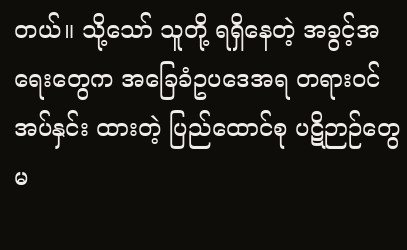တယ်။ သို့သော် သူတို့ ရရှိနေတဲ့ အခွင့်အရေးတွေက အခြေခံဥပဒေအရ တရားဝင်အပ်နှင်း ထားတဲ့ ပြည်ထောင်စု ပဋိဉာဉ်တွေ မ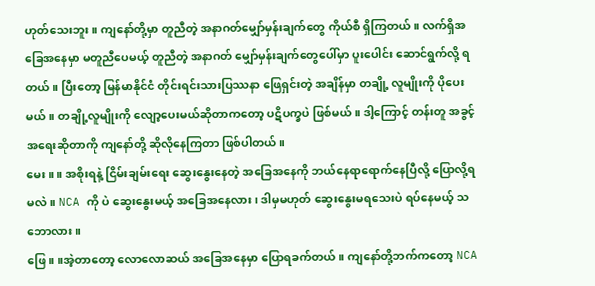ဟုတ်သေးဘူး။ ကျနော်တို့မှာ တူညီတဲ့ အနာဂတ်မျှော်မှန်းချက်တွေ ကိုယ်စီ ရှိကြတယ်။ လက်ရှိအခြေအနေမှာ မတူညီပေမယ့် တူညီတဲ့ အနာဂတ် မျှော်မှန်းချက်တွေပေါ်မှာ ပူးပေါင်း ဆောင်ရွက်လို့ ရတယ်။ ပြီးတော့ မြန်မာနိုင်ငံ တိုင်းရင်းသားပြဿနာ ဖြေရှင်းတဲ့ အချိန်မှာ တချို့ လူမျိုးကို ပိုပေးမယ်။ တချို့လူမျိုးကို လျော့ပေးမယ်ဆိုတာကတော့ ပဋိပက္ခပဲ ဖြစ်မယ်။ ဒါ့ကြောင့် တန်းတူ အခွင့်အရေးဆိုတာကို ကျနော်တို့ ဆိုလိုနေကြတာ ဖြစ်ပါတယ်။
မေး။ ။ အစိုးရနဲ့ ငြိမ်းချမ်းရေး ဆွေးနွေးနေတဲ့ အခြေအနေကို ဘယ်နေရာရောက်နေပြီလို့ ပြောလို့ရမလဲ။ NCA ကို ပဲ ဆွေးနွေးမယ့် အခြေအနေလား၊ ဒါမှမဟုတ် ဆွေးနွေးမရသေးပဲ ရပ်နေမယ့် သဘောလား။
ဖြေ။ ။အဲ့တာတော့ လောလောဆယ် အခြေအနေမှာ ပြောရခက်တယ်။ ကျနော်တို့ဘက်ကတော့ NCA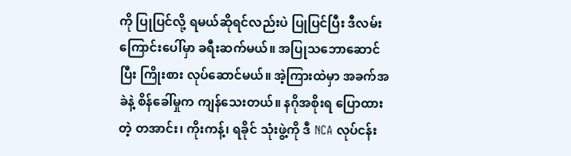ကို ပြုပြင်လို့ ရမယ်ဆိုရင်လည်းပဲ ပြုပြင်ပြီး ဒီလမ်းကြောင်းပေါ်မှာ ခရီးဆက်မယ်။ အပြုသဘောဆောင်ပြီး ကြိုးစား လုပ်ဆောင်မယ်။ အဲ့ကြားထဲမှာ အခက်အခဲနဲ့ စိန်ခေါ်မှုက ကျန်သေးတယ်။ နဂိုအစိုးရ ပြောထားတဲ့ တအာင်း၊ ကိုးကန့်၊ ရခိုင် သုံးဖွဲ့ကို ဒီ NCA လုပ်ငန်း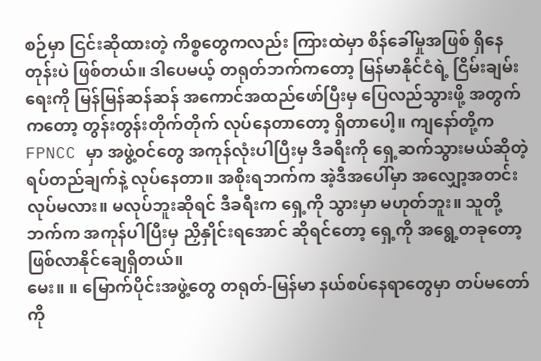စဉ်မှာ ငြင်းဆိုထားတဲ့ ကိစ္စတွေကလည်း ကြားထဲမှာ စိန်ခေါ်မှုအဖြစ် ရှိနေတုန်းပဲ ဖြစ်တယ်။ ဒါပေမယ့် တရုတ်ဘက်ကတော့ မြန်မာနိုင်ငံရဲ့ ငြိမ်းချမ်းရေးကို မြန်မြန်ဆန်ဆန် အကောင်အထည်ဖော်ပြီးမှ ပြေလည်သွားဖို့ အတွက်ကတော့ တွန်းတွန်းတိုက်တိုက် လုပ်နေတာတော့ ရှိတာပေါ့။ ကျနော်တို့က FPNCC မှာ အဖွဲ့ဝင်တွေ အကုန်လုံးပါပြီးမှ ဒီခရီးကို ရှေ့ဆက်သွားမယ်ဆိုတဲ့ ရပ်တည်ချက်နဲ့ လုပ်နေတာ။ အစိုးရဘက်က အဲ့ဒီအပေါ်မှာ အလျှော့အတင်း လုပ်မလား။ မလုပ်ဘူးဆိုရင် ဒီခရီးက ရှေ့ကို သွားမှာ မဟုတ်ဘူး။ သူတို့ဘက်က အကုန်ပါပြီးမှ ညှိနှိုင်းရအောင် ဆိုရင်တော့ ရှေ့ကို အရွေ့တခုတော့ ဖြစ်လာနိုင်ချေရှိတယ်။
မေး။ ။ မြောက်ပိုင်းအဖွဲ့တွေ တရုတ်-မြန်မာ နယ်စပ်နေရာတွေမှာ တပ်မတော်ကို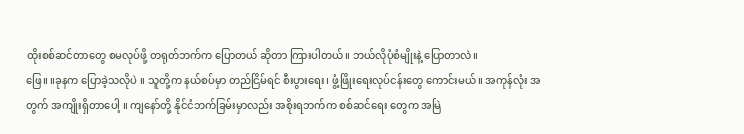ထိုးစစ်ဆင်တာတွေ စမလုပ်ဖို့ တရုတ်ဘက်က ပြောတယ် ဆိုတာ ကြားပါတယ်။ ဘယ်လိုပုံစံမျိုးနဲ့ ပြောတာလဲ။
ဖြေ။ ။ခုနက ပြောခဲ့သလိုပဲ ။ သူတို့က နယ်စပ်မှာ တည်ငြိမ်ရင် စီးပွားရေး၊ ဖွံ့ဖြိုးရေးလုပ်ငန်းတွေ ကောင်းမယ်။ အကုန်လုံး အတွက် အကျိုးရှိတာပေါ့ ။ ကျနော်တို့ နိုင်ငံဘက်ခြမ်းမှာလည်း အစိုးရဘက်က စစ်ဆင်ရေး တွေက အမြဲ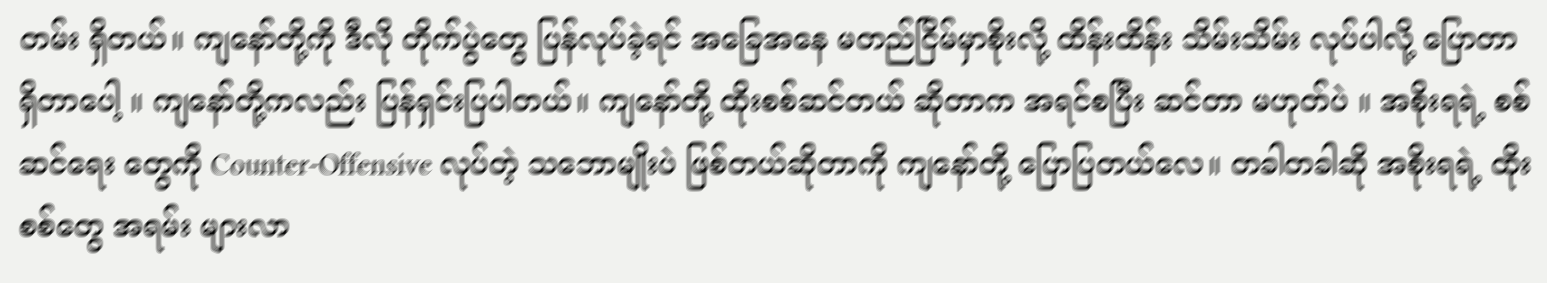တမ်း ရှိတယ်။ ကျနော်တို့ကို ဒီလို တိုက်ပွဲတွေ ပြန်လုပ်ခဲ့ရင် အခြေအနေ မတည်ငြိမ်မှာစိုးလို့ ထိန်းထိန်း သိမ်းသိမ်း လုပ်ပါလို့ ပြောတာ ရှိတာပေါ့ ။ ကျနော်တို့ကလည်း ပြန်ရှင်းပြပါတယ်။ ကျနော်တို့ ထိုးစစ်ဆင်တယ် ဆိုတာက အရင်စပြီး ဆင်တာ မဟုတ်ပဲ ။ အစိုးရရဲ့ စစ်ဆင်ရေး တွေကို Counter-Offensive လုပ်တဲ့ သဘောမျိုးပဲ ဖြစ်တယ်ဆိုတာကို ကျနော်တို့ ပြောပြတယ်လေ။ တခါတခါဆို အစိုးရရဲ့ ထိုးစစ်တွေ အရမ်း များလာ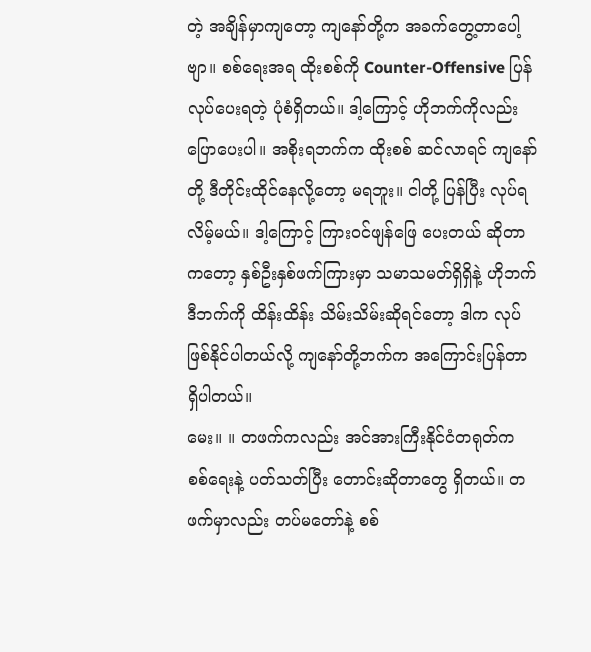တဲ့ အချိန်မှာကျတော့ ကျနော်တို့က အခက်တွေ့တာပေါ့ဗျာ။ စစ်ရေးအရ ထိုးစစ်ကို Counter-Offensive ပြန်လုပ်ပေးရတဲ့ ပုံစံရှိတယ်။ ဒါ့ကြောင့် ဟိုဘက်ကိုလည်း ပြောပေးပါ။ အစိုးရဘက်က ထိုးစစ် ဆင်လာရင် ကျနော်တို့ ဒီတိုင်းထိုင်နေလို့တော့ မရဘူး။ ငါတို့ ပြန်ပြီး လုပ်ရလိမ့်မယ်။ ဒါ့ကြောင့် ကြားဝင်ဖျန်ဖြေ ပေးတယ် ဆိုတာကတော့ နှစ်ဦးနှစ်ဖက်ကြားမှာ သမာသမတ်ရှိရှိနဲ့ ဟိုဘက်ဒီဘက်ကို ထိန်းထိန်း သိမ်းသိမ်းဆိုရင်တော့ ဒါက လုပ်ဖြစ်နိုင်ပါတယ်လို့ ကျနော်တို့ဘက်က အကြောင်းပြန်တာ ရှိပါတယ်။
မေး။ ။ တဖက်ကလည်း အင်အားကြီးနိုင်ငံတရုတ်က စစ်ရေးနဲ့ ပတ်သတ်ပြီး တောင်းဆိုတာတွေ ရှိတယ်။ တဖက်မှာလည်း တပ်မတော်နဲ့ စစ်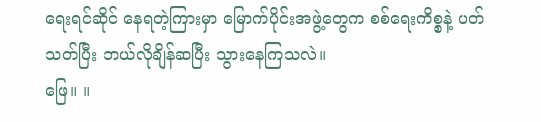ရေးရင်ဆိုင် နေရတဲ့ကြားမှာ မြောက်ပိုင်းအဖွဲ့တွေက စစ်ရေးကိစ္စနဲ့ ပတ်သတ်ပြီး ဘယ်လိုချိန်ဆပြီး သွားနေကြသလဲ။
ဖြေ။ ။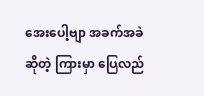အေးပေါ့ဗျာ အခက်အခဲဆိုတဲ့ ကြားမှာ ပြေလည်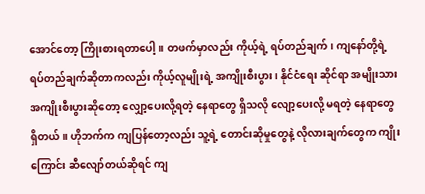အောင်တော့ ကြိုးစားရတာပေါ့။ တဖက်မှာလည်း ကိုယ့်ရဲ့ ရပ်တည်ချက်၊ ကျနော်တို့ရဲ့ ရပ်တည်ချက်ဆိုတာကလည်း ကိုယ့်လူမျိုးရဲ့ အကျိုးစီးပွား၊ နိုင်ငံရေး ဆိုင်ရာ အမျိုးသား အကျိုးစီးပွားဆိုတော့ လျှော့ပေးလို့ရတဲ့ နေရာတွေ ရှိသလို လျော့ပေးလို့ မရတဲ့ နေရာတွေ ရှိတယ်။ ဟိုဘက်က ကျပြန်တော့လည်း သူ့ရဲ့ တောင်းဆိုမှုတွေနဲ့ လိုလားချက်တွေက ကျိုးကြောင်း ဆီလျော်တယ်ဆိုရင် ကျ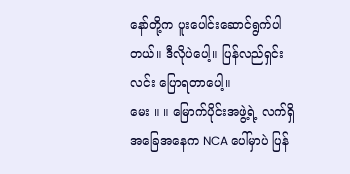နော်တို့က ပူးပေါင်းဆောင်ရွက်ပါတယ်။ ဒီလိုပဲပေါ့။ ပြန်လည်ရှင်းလင်း ပြောရတာပေါ့။
မေး ။ ။ မြောက်ပိုင်းအဖွဲ့ရဲ့ လက်ရှိအခြေအနေက NCA ပေါ်မှာပဲ ပြန်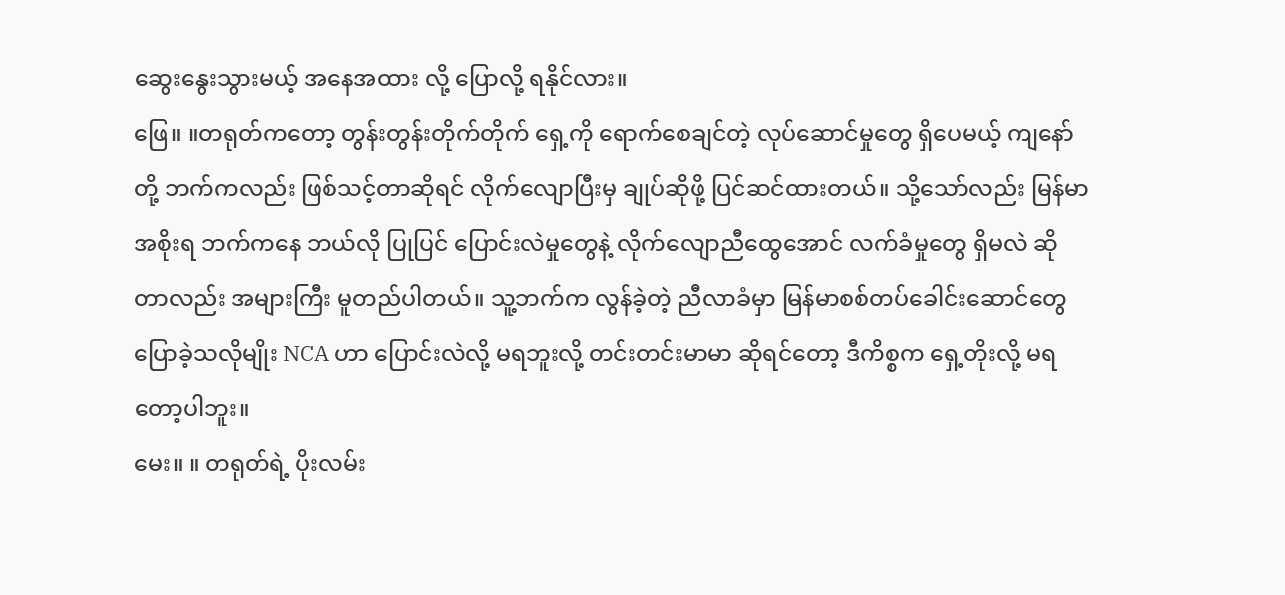ဆွေးနွေးသွားမယ့် အနေအထား လို့ ပြောလို့ ရနိုင်လား။
ဖြေ။ ။တရုတ်ကတော့ တွန်းတွန်းတိုက်တိုက် ရှေ့ကို ရောက်စေချင်တဲ့ လုပ်ဆောင်မှုတွေ ရှိပေမယ့် ကျနော်တို့ ဘက်ကလည်း ဖြစ်သင့်တာဆိုရင် လိုက်လျောပြီးမှ ချုပ်ဆိုဖို့ ပြင်ဆင်ထားတယ်။ သို့သော်လည်း မြန်မာအစိုးရ ဘက်ကနေ ဘယ်လို ပြုပြင် ပြောင်းလဲမှုတွေနဲ့ လိုက်လျောညီထွေအောင် လက်ခံမှုတွေ ရှိမလဲ ဆိုတာလည်း အများကြီး မူတည်ပါတယ်။ သူ့ဘက်က လွန်ခဲ့တဲ့ ညီလာခံမှာ မြန်မာစစ်တပ်ခေါင်းဆောင်တွေ ပြောခဲ့သလိုမျိုး NCA ဟာ ပြောင်းလဲလို့ မရဘူးလို့ တင်းတင်းမာမာ ဆိုရင်တော့ ဒီကိစ္စက ရှေ့တိုးလို့ မရတော့ပါဘူး။
မေး။ ။ တရုတ်ရဲ့ ပိုးလမ်း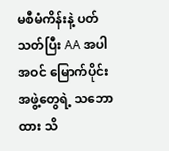မစီမံကိန်းနဲ့ ပတ်သတ်ပြီး AA အပါအဝင် မြောက်ပိုင်းအဖွဲ့တွေရဲ့ သဘောထား သိ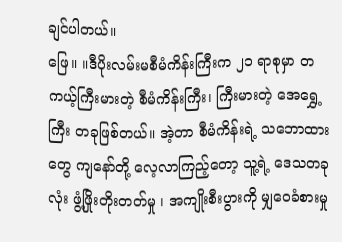ချင်ပါတယ်။
ဖြေ။ ။ဒီပိုးလမ်းမစီမံကိန်းကြီးက ၂၁ ရာစုမှာ တကယ့်ကြီးမားတဲ့ စီမံကိန်းကြီး၊ ကြီးမားတဲ့ အေရွှေ့ကြီး တခုဖြစ်တယ်။ အဲ့တာ စီမံကိန်းရဲ့ သဘောထားတွေ ကျနော်တို့ လေ့လာကြည့်တော့ သူ့ရဲ့ ဒေသတခုလုံး ဖွံ့ဖြိုးတိုးတတ်မှု ၊ အကျိုးစီးပွားကို မျှဝေခံစားမှု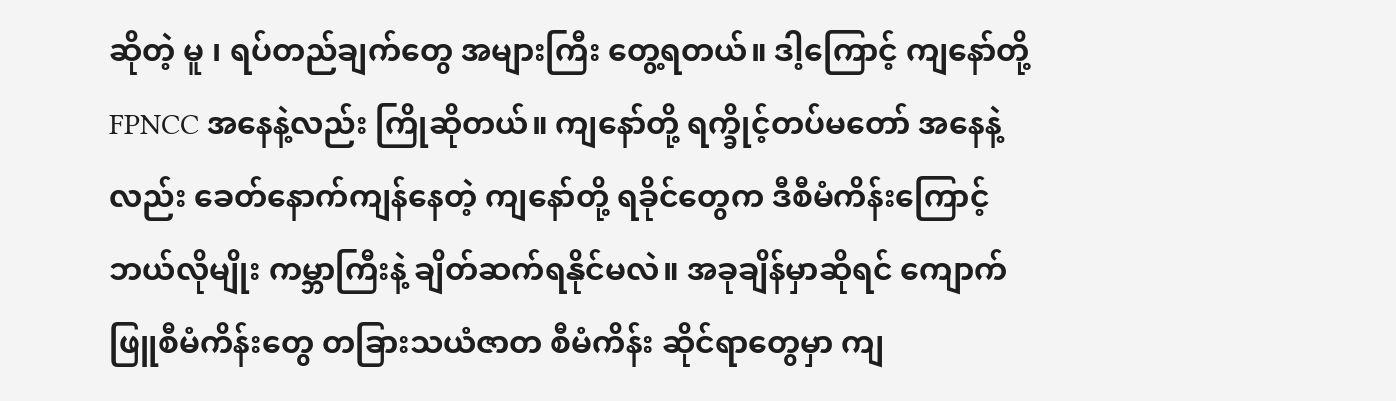ဆိုတဲ့ မူ ၊ ရပ်တည်ချက်တွေ အများကြီး တွေ့ရတယ်။ ဒါ့ကြောင့် ကျနော်တို့ FPNCC အနေနဲ့လည်း ကြိုဆိုတယ်။ ကျနော်တို့ ရက္ခိုင့်တပ်မတော် အနေနဲ့လည်း ခေတ်နောက်ကျန်နေတဲ့ ကျနော်တို့ ရခိုင်တွေက ဒီစီမံကိန်းကြောင့် ဘယ်လိုမျိုး ကမ္ဘာကြီးနဲ့ ချိတ်ဆက်ရနိုင်မလဲ။ အခုချိန်မှာဆိုရင် ကျောက်ဖြူစီမံကိန်းတွေ တခြားသယံဇာတ စီမံကိန်း ဆိုင်ရာတွေမှာ ကျ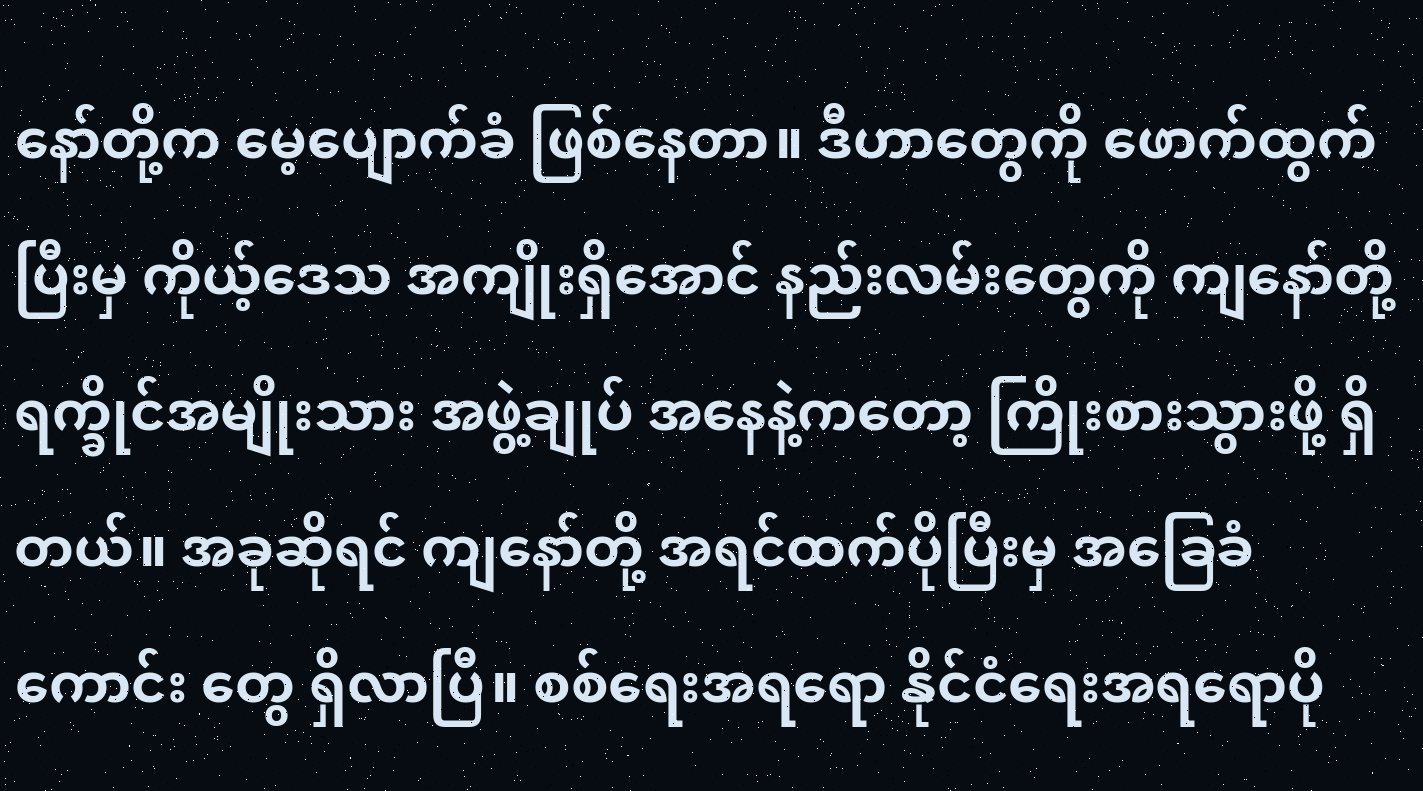နော်တို့က မေ့ပျောက်ခံ ဖြစ်နေတာ။ ဒီဟာတွေကို ဖောက်ထွက်ပြီးမှ ကိုယ့်ဒေသ အကျိုးရှိအောင် နည်းလမ်းတွေကို ကျနော်တို့ ရက္ခိုင်အမျိုးသား အဖွဲ့ချုပ် အနေနဲ့ကတော့ ကြိုးစားသွားဖို့ ရှိတယ်။ အခုဆိုရင် ကျနော်တို့ အရင်ထက်ပိုပြီးမှ အခြေခံကောင်း တွေ ရှိလာပြီ။ စစ်ရေးအရရော နိုင်ငံရေးအရရောပို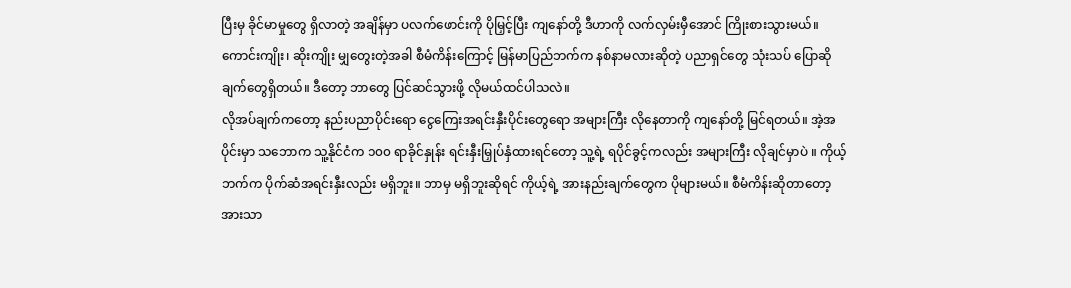ပြီးမှ ခိုင်မာမှုတွေ ရှိလာတဲ့ အချိန်မှာ ပလက်ဖောင်းကို ပိုမြှင့်ပြီး ကျနော်တို့ ဒီဟာကို လက်လှမ်းမှီအောင် ကြိုးစားသွားမယ်။
ကောင်းကျိုး၊ ဆိုးကျိုး မျှတွေးတဲ့အခါ စီမံကိန်းကြောင့် မြန်မာပြည်ဘက်က နစ်နာမလားဆိုတဲ့ ပညာရှင်တွေ သုံးသပ် ပြောဆိုချက်တွေရှိတယ်။ ဒီတော့ ဘာတွေ ပြင်ဆင်သွားဖို့ လိုမယ်ထင်ပါသလဲ။
လိုအပ်ချက်ကတော့ နည်းပညာပိုင်းရော ငွေကြေးအရင်းနှီးပိုင်းတွေရော အများကြီး လိုနေတာကို ကျနော်တို့ မြင်ရတယ်။ အဲ့အပိုင်းမှာ သဘောက သူ့နိုင်ငံက ၁၀၀ ရာခိုင်နှုန်း ရင်းနှီးမြှုပ်နှံထားရင်တော့ သူ့ရဲ့ ရပိုင်ခွင့်ကလည်း အများကြီး လိုချင်မှာပဲ ။ ကိုယ့်ဘက်က ပိုက်ဆံအရင်းနှီးလည်း မရှိဘူး။ ဘာမှ မရှိဘူးဆိုရင် ကိုယ့်ရဲ့ အားနည်းချက်တွေက ပိုများမယ်။ စီမံကိန်းဆိုတာတော့ အားသာ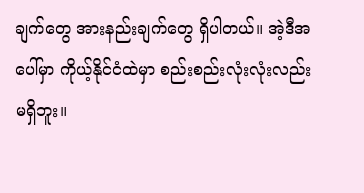ချက်တွေ အားနည်းချက်တွေ ရှိပါတယ်။ အဲ့ဒီအပေါ်မှာ ကိုယ့်နိုင်ငံထဲမှာ စည်းစည်းလုံးလုံးလည်း မရှိဘူး။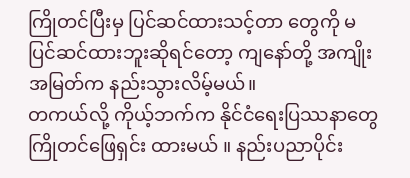ကြိုတင်ပြီးမှ ပြင်ဆင်ထားသင့်တာ တွေကို မပြင်ဆင်ထားဘူးဆိုရင်တော့ ကျနော်တို့ အကျိုးအမြတ်က နည်းသွားလိမ့်မယ်။
တကယ်လို့ ကိုယ့်ဘက်က နိုင်ငံရေးပြဿနာတွေ ကြိုတင်ဖြေရှင်း ထားမယ် ။ နည်းပညာပိုင်း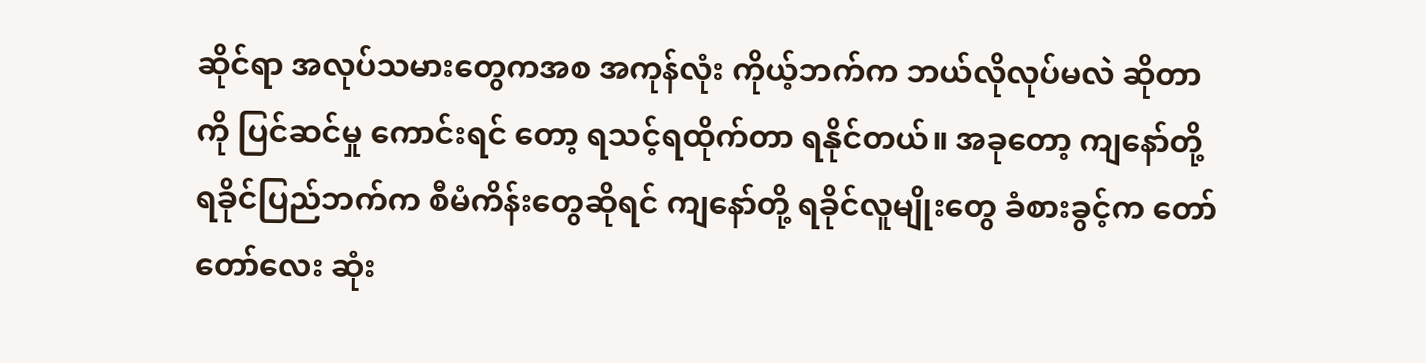ဆိုင်ရာ အလုပ်သမားတွေကအစ အကုန်လုံး ကိုယ့်ဘက်က ဘယ်လိုလုပ်မလဲ ဆိုတာကို ပြင်ဆင်မှု ကောင်းရင် တော့ ရသင့်ရထိုက်တာ ရနိုင်တယ်။ အခုတော့ ကျနော်တို့ ရခိုင်ပြည်ဘက်က စီမံကိန်းတွေဆိုရင် ကျနော်တို့ ရခိုင်လူမျိုးတွေ ခံစားခွင့်က တော်တော်လေး ဆုံး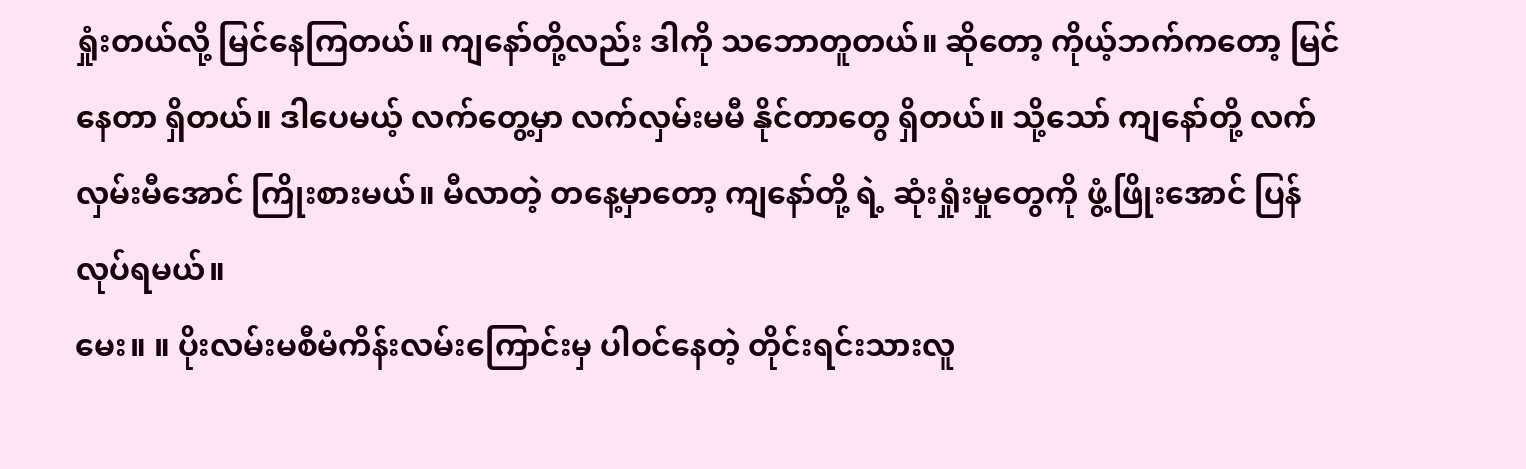ရှုံးတယ်လို့ မြင်နေကြတယ်။ ကျနော်တို့လည်း ဒါကို သဘောတူတယ်။ ဆိုတော့ ကိုယ့်ဘက်ကတော့ မြင်နေတာ ရှိတယ်။ ဒါပေမယ့် လက်တွေ့မှာ လက်လှမ်းမမီ နိုင်တာတွေ ရှိတယ်။ သို့သော် ကျနော်တို့ လက်လှမ်းမီအောင် ကြိုးစားမယ်။ မီလာတဲ့ တနေ့မှာတော့ ကျနော်တို့ ရဲ့ ဆုံးရှုံးမှုတွေကို ဖွံ့ဖြိုးအောင် ပြန်လုပ်ရမယ်။
မေး။ ။ ပိုးလမ်းမစီမံကိန်းလမ်းကြောင်းမှ ပါဝင်နေတဲ့ တိုင်းရင်းသားလူ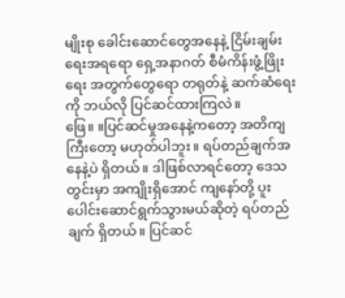မျိုးစု ခေါင်းဆောင်တွေအနေနဲ့ ငြိမ်းချမ်းရေးအရရော ရှေ့အနာဂတ် စီမံကိန်းဖွံ့ဖြိုးရေး အတွက်တွေရော တရုတ်နဲ့ ဆက်ဆံရေးကို ဘယ်လို ပြင်ဆင်ထားကြလဲ။
ဖြေ။ ။ပြင်ဆင်မှုအနေနဲ့ကတော့ အတိကျကြီးတော့ မဟုတ်ပါဘူး။ ရပ်တည်ချက်အနေနဲ့ပဲ ရှိတယ်။ ဒါဖြစ်လာရင်တော့ ဒေသတွင်းမှာ အကျိုးရှိအောင် ကျနော်တို့ ပူးပေါင်းဆောင်ရွက်သွားမယ်ဆိုတဲ့ ရပ်တည်ချက် ရှိတယ်။ ပြင်ဆင်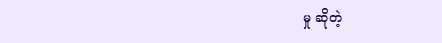မှု ဆိုတဲ့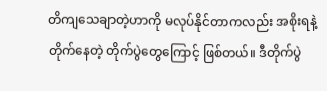တိကျသေချာတဲ့ဟာကို မလုပ်နိုင်တာကလည်း အစိုးရနဲ့ တိုက်နေတဲ့ တိုက်ပွဲတွေကြောင့် ဖြစ်တယ်။ ဒီတိုက်ပွဲ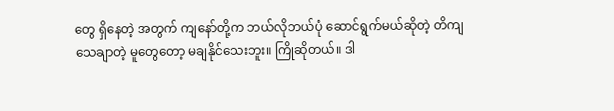တွေ ရှိနေတဲ့ အတွက် ကျနော်တို့က ဘယ်လိုဘယ်ပုံ ဆောင်ရွက်မယ်ဆိုတဲ့ တိကျသေချာတဲ့ မူတွေတော့ မချနိုင်သေးဘူး။ ကြိုဆိုတယ်။ ဒါ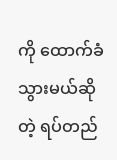ကို ထောက်ခံသွားမယ်ဆိုတဲ့ ရပ်တည်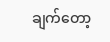ချက်တော့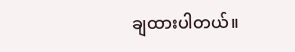ချထားပါတယ်။